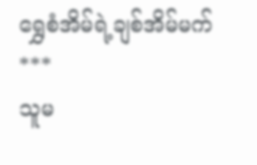ရွှေစံအိမ်ရဲ့ချစ်အိမ်မက်
***
သူမ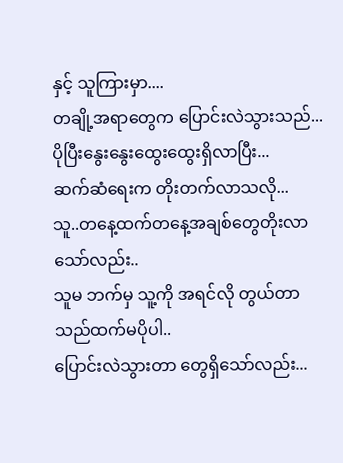နှင့် သူကြားမှာ....
တချို့အရာတွေက ပြောင်းလဲသွားသည်...
ပိုပြီးနွေးနွေးထွေးထွေးရှိလာပြီး...
ဆက်ဆံရေးက တိုးတက်လာသလို...
သူ..တနေ့ထက်တနေ့အချစ်တွေတိုးလာသော်လည်း..
သူမ ဘက်မှ သူ့ကို အရင်လို တွယ်တာသည်ထက်မပိုပါ..
ပြောင်းလဲသွားတာ တွေရှိသော်လည်း...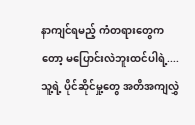နာကျင်ရမည့် ကံတရားတွေကတော့ မပြောင်းလဲဘူးထင်ပါရဲ့....
သူ့ရဲ့ ပိုင်ဆိုင်မှု့တွေ အတိအကျလွှဲ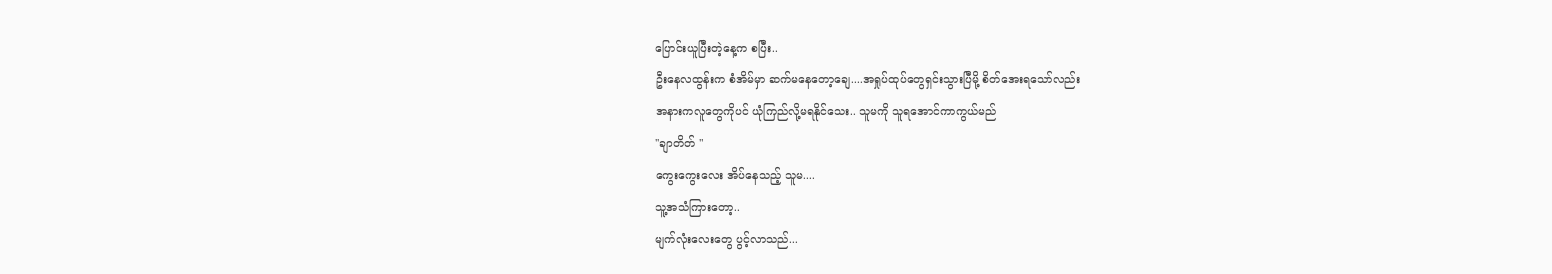ပြောင်းယူပြီးတဲ့နေ့က စပြီး..
ဦးနေလထွန်းက စံအိမ်မှာ ဆက်မနေတော့ချေ....အရှုပ်ထုပ်တွေရှင်းသွားပြီမို့ စိတ်အေးရသော်လည်း
အနားကလူတွေကိုပင် ယုံကြည်လို့မရနိုင်သေး.. သူမကို သူရအောင်ကာကွယ်မည်
''ချာတိတ် "
ကွေးကွေးလေး အိပ်နေသည့် သူမ....
သူ့အသံကြားတော့..
မျက်လုံးလေးတွေ ပွင့်လာသည်...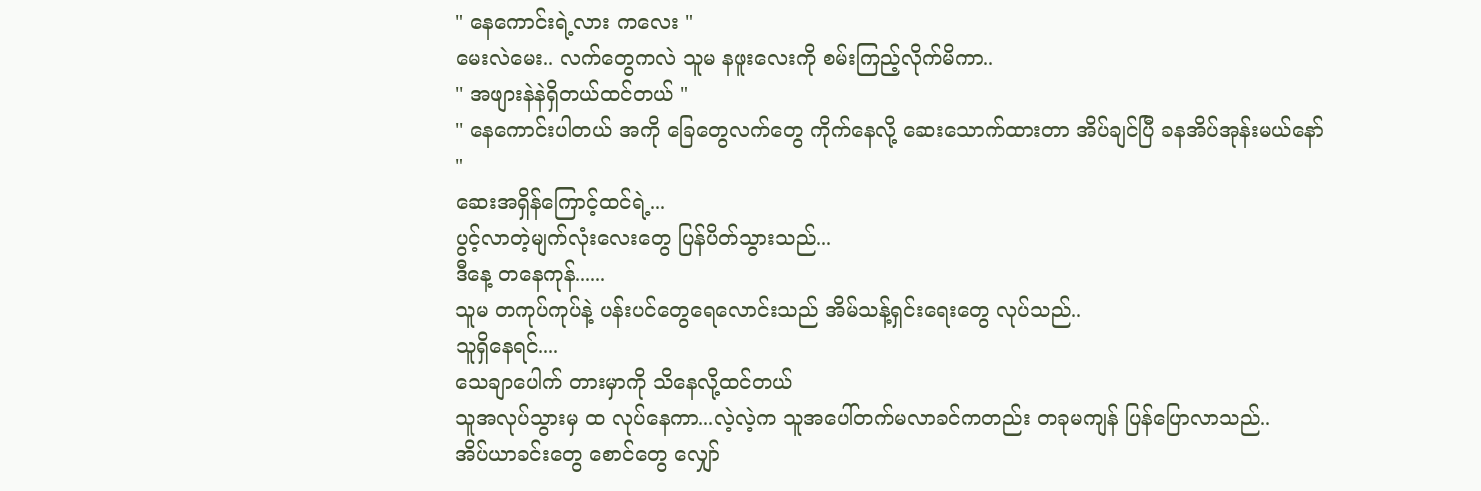" နေကောင်းရဲ့လား ကလေး "
မေးလဲမေး.. လက်တွေကလဲ သူမ နဖူးလေးကို စမ်းကြည့်လိုက်မိကာ..
'' အဖျားနဲနဲရှိတယ်ထင်တယ် "
'' နေကောင်းပါတယ် အကို ခြေတွေလက်တွေ ကိုက်နေလို့ ဆေးသောက်ထားတာ အိပ်ချင်ပြီ ခနအိပ်အုန်းမယ်နော် "
ဆေးအရှိန်ကြောင့်ထင်ရဲ့...
ပွင့်လာတဲ့မျက်လုံးလေးတွေ ပြန်ပိတ်သွားသည်...
ဒီနေ့ တနေကုန်......
သူမ တကုပ်ကုပ်နဲ့ ပန်းပင်တွေရေလောင်းသည် အိမ်သန့်ရှင်းရေးတွေ လုပ်သည်..
သူရှိနေရင်....
သေချာပေါက် တားမှာကို သိနေလို့ထင်တယ်
သူအလုပ်သွားမှ ထ လုပ်နေကာ...လဲ့လဲ့က သူအပေါ်တက်မလာခင်ကတည်း တခုမကျန် ပြန်ပြောလာသည်..
အိပ်ယာခင်းတွေ စောင်တွေ လျှော်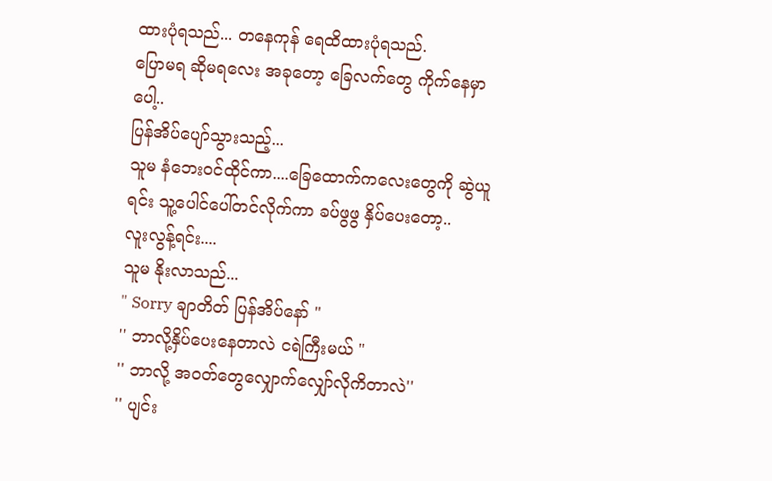ထားပုံရသည်... တနေကုန် ရေထိထားပုံရသည်.
ပြောမရ ဆိုမရလေး အခုတော့ ခြေလက်တွေ ကိုက်နေမှာပေါ့..
ပြန်အိပ်ပျော်သွားသည့်...
သူမ နံဘေးဝင်ထိုင်ကာ....ခြေထောက်ကလေးတွေကို ဆွဲယူရင်း သူ့ပေါင်ပေါ်တင်လိုက်ကာ ခပ်ဖွဖွ နှိပ်ပေးတော့..
လူးလွန့်ရင်း....
သူမ နိုးလာသည်...
" Sorry ချာတိတ် ပြန်အိပ်နော် "
'' ဘာလို့နှိပ်ပေးနေတာလဲ ငရဲကြီးမယ် "
'' ဘာလို့ အဝတ်တွေလျှောက်လျှော်လိုကိတာလဲ''
'' ပျင်း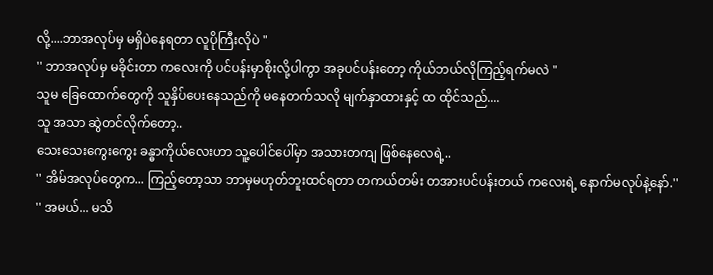လို့....ဘာအလုပ်မှ မရှိပဲနေရတာ လူပိုကြီးလိုပဲ "
'' ဘာအလုပ်မှ မခိုင်းတာ ကလေးကို ပင်ပန်းမှာစိုးလို့ပါကွာ အခုပင်ပန်းတော့ ကိုယ်ဘယ်လိုကြည့်ရက်မလဲ "
သူမ ခြေထောက်တွေကို သူနှိပ်ပေးနေသည်ကို မနေတက်သလို မျက်နှာထားနှင့် ထ ထိုင်သည်....
သူ အသာ ဆွဲတင်လိုက်တော့..
သေးသေးကွေးကွေး ခန္ဓာကိုယ်လေးဟာ သူ့ပေါင်ပေါ်မှာ အသားတကျ ဖြစ်နေလေရဲ့..
'' အိမ်အလုပ်တွေက... ကြည့်တော့သာ ဘာမှမဟုတ်ဘူးထင်ရတာ တကယ်တမ်း တအားပင်ပန်းတယ် ကလေးရဲ့ နောက်မလုပ်နဲ့နော်.''
'' အမယ်... မသိ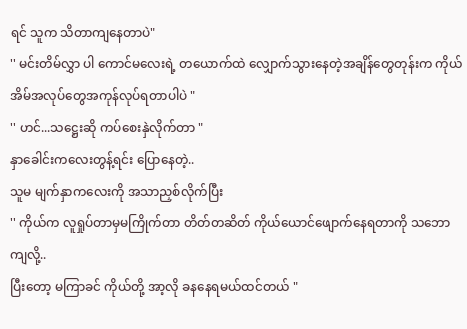ရင် သူက သိတာကျနေတာပဲ"
'' မင်းတိမ်လွှာ ပါ ကောင်မလေးရဲ့ တယောက်ထဲ လျှောက်သွားနေတဲ့အချိန်တွေတုန်းက ကိုယ် အိမ်အလုပ်တွေအကုန်လုပ်ရတာပါပဲ "
'' ဟင်...သဋ္ဌေးဆို ကပ်စေးနှဲလိုက်တာ "
နှာခေါင်းကလေးတွန့်ရင်း ပြောနေတဲ့..
သူမ မျက်နှာကလေးကို အသာညှစ်လိုက်ပြီး
'' ကိုယ်က လူရှုပ်တာမှမကြိုက်တာ တိတ်တဆိတ် ကိုယ်ယောင်ဖျောက်နေရတာကို သဘောကျလို့..
ပြီးတော့ မကြာခင် ကိုယ်တို့ အာ့လို ခနနေရမယ်ထင်တယ် "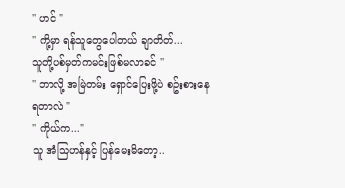'' ဟင် "
'' ကို့မှာ ရန်သူတွေပေါတယ် ချာတိတ်...
သူတို့ပစ်မှတ်ကမင်းဖြစ်မလာခင် ''
'' ဘာလို့ အမြဲတမ်း ရှောင်ပြေးဖို့ပဲ စဥ်းစားနေရတာလဲ "
'' ကိုယ်က..."
သူ အံသြဟန်နှင့် ပြန်မေးမိတော့..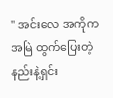'' အင်းလေ အကိုက အမြဲ ထွက်ပြေးတဲ့နည်းနဲ့ရှင်း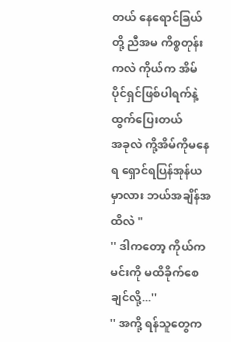တယ် နေရောင်ခြယ်တို့ ညီအမ ကိစ္စတုန်းကလဲ ကိုယ်က အိမ်ပိုင်ရှင်ဖြစ်ပါရက်နဲ့ ထွက်ပြေးတယ်
အခုလဲ ကို့အိမ်ကိုမနေရ ရှောင်ရပြန်အုန်ယမှာလား ဘယ်အချိန်အထိလဲ "
'' ဒါကတော့ ကိုယ်က မင်းကို မထိခိုက်စေချင်လို့...''
'' အကို့ ရန်သူတွေက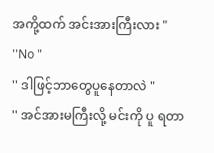အကို့ထက် အင်းအားကြီးလား "
''No "
'' ဒါဖြင့်ဘာတွေပူနေတာလဲ "
'' အင်အားမကြီးလို့ မင်းကို ပူ ရတာ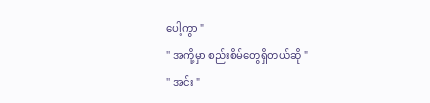ပေါ့ကွာ "
'' အကို့မှာ စည်းစိမ်တွေရှိတယ်ဆို "
'' အင်း "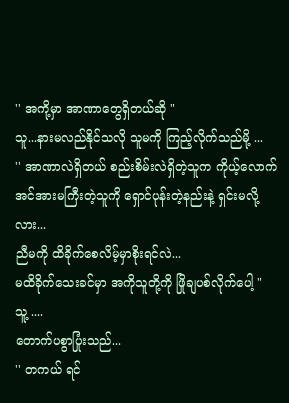'' အကို့မှာ အာဏာတွေရှိတယ်ဆို "
သူ...နားမလည်နိုင်သလို သူမကို ကြည့်လိုက်သည်မို့ ...
'' အာဏာလဲရှိတယ် စည်းစိမ်းလဲရှိတဲ့သူက ကိုယ့်လောက်အင်အားမကြီးတဲ့သူကို ရှောင်ပုန်းတဲ့နည်းနဲ့ ရှင်းမလို့လား...
ညီမကို ထိခိုက်စေလိမ့်မှာစိုးရင်လဲ...
မထိခိုက်သေးခင်မှာ အကိုသူတို့ကို ဖြိုချပစ်လိုက်ပေါ့ "
သူ့ ....
တောက်ပစွာပြုံးသည်...
'' တကယ် ရင်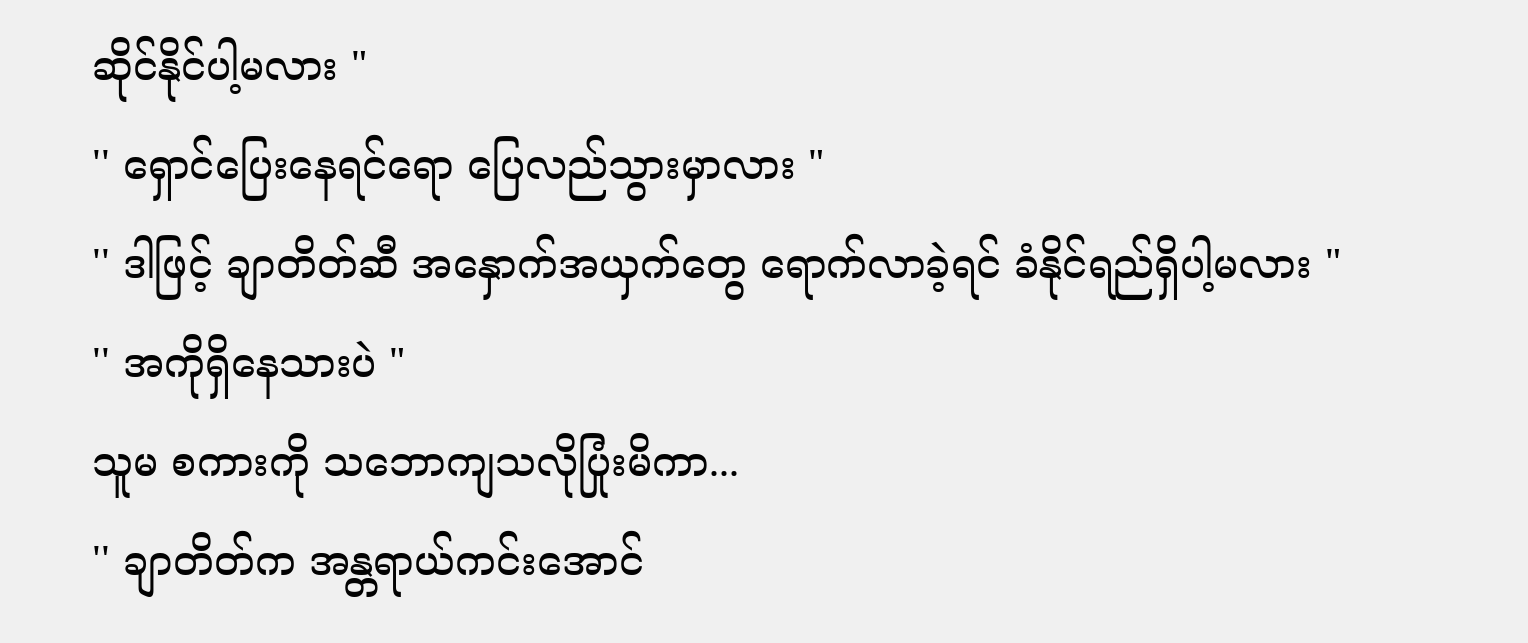ဆိုင်နိုင်ပါ့မလား "
'' ရှောင်ပြေးနေရင်ရော ပြေလည်သွားမှာလား "
'' ဒါဖြင့် ချာတိတ်ဆီ အနှောက်အယှက်တွေ ရောက်လာခဲ့ရင် ခံနိုင်ရည်ရှိပါ့မလား "
'' အကိုရှိနေသားပဲ "
သူမ စကားကို သဘောကျသလိုပြုံးမိကာ...
'' ချာတိတ်က အန္တရာယ်ကင်းအောင်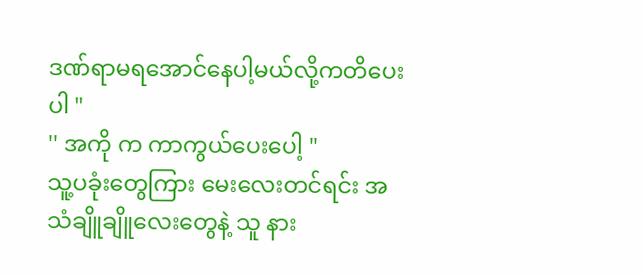ဒဏ်ရာမရအောင်နေပါ့မယ်လို့ကတိပေးပါ "
'' အကို က ကာကွယ်ပေးပေါ့ "
သူ့ပခုံးတွေကြား မေးလေးတင်ရင်း အသံချိူချိူလေးတွေနဲ့ သူ နား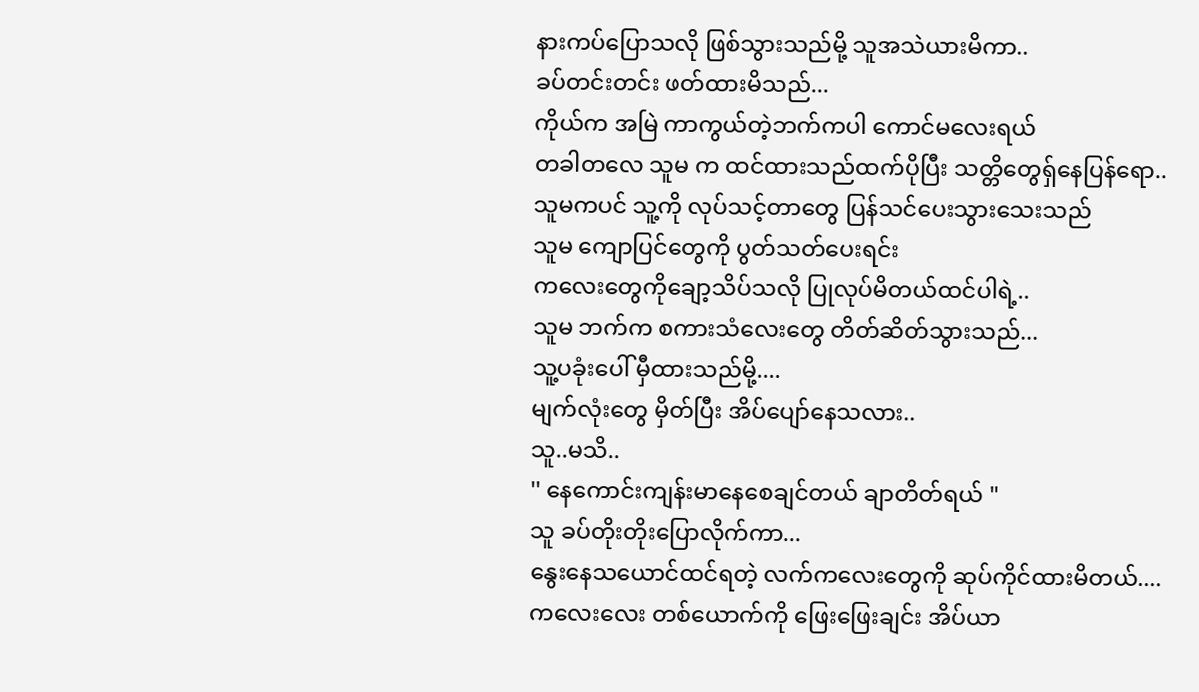နားကပ်ပြောသလို ဖြစ်သွားသည်မို့ သူအသဲယားမိကာ..
ခပ်တင်းတင်း ဖတ်ထားမိသည်...
ကိုယ်က အမြဲ ကာကွယ်တဲ့ဘက်ကပါ ကောင်မလေးရယ်
တခါတလေ သူမ က ထင်ထားသည်ထက်ပိုပြီး သတ္တိတွေရှ်နေပြန်ရော..
သူမကပင် သူ့ကို လုပ်သင့်တာတွေ ပြန်သင်ပေးသွားသေးသည်
သူမ ကျောပြင်တွေကို ပွတ်သတ်ပေးရင်း
ကလေးတွေကိုချော့သိပ်သလို ပြုလုပ်မိတယ်ထင်ပါရဲ့..
သူမ ဘက်က စကားသံလေးတွေ တိတ်ဆိတ်သွားသည်...
သူ့ပခုံးပေါ် မှီထားသည်မို့....
မျက်လုံးတွေ မှိတ်ပြီး အိပ်ပျော်နေသလား..
သူ..မသိ..
'' နေကောင်းကျန်းမာနေစေချင်တယ် ချာတိတ်ရယ် "
သူ ခပ်တိုးတိုးပြောလိုက်ကာ...
နွေးနေသယောင်ထင်ရတဲ့ လက်ကလေးတွေကို ဆုပ်ကိုင်ထားမိတယ်....
ကလေးလေး တစ်ယောက်ကို ဖြေးဖြေးချင်း အိပ်ယာ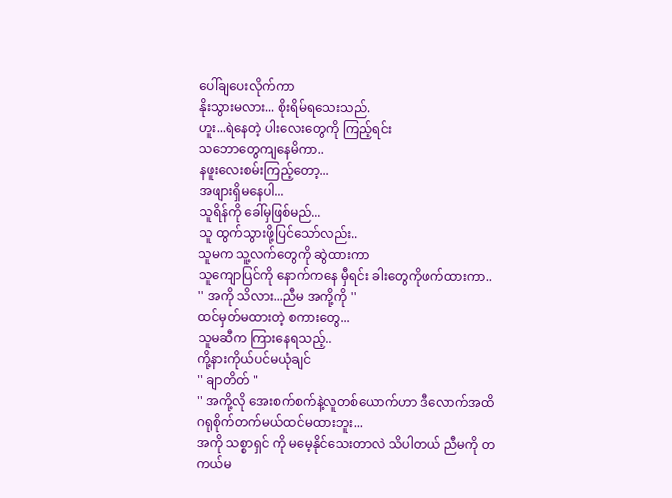ပေါ်ချပေးလိုက်ကာ
နိုးသွားမလား... စိုးရိမ်ရသေးသည်.
ဟူး...ရဲနေတဲ့ ပါးလေးတွေကို ကြည့်ရင်း
သဘောတွေကျနေမိကာ..
နဖူးလေးစမ်းကြည့်တော့...
အဖျားရှိမနေပါ...
သူရိန်ကို ခေါ်မှဖြစ်မည်...
သူ ထွက်သွားဖို့ပြင်သော်လည်း..
သူမက သူ့လက်တွေကို ဆွဲထားကာ
သူကျောပြင်ကို နောက်ကနေ မှီရင်း ခါးတွေကိုဖက်ထားကာ..
'' အကို သိလား...ညီမ အကို့ကို ''
ထင်မှတ်မထားတဲ့ စကားတွေ...
သူမဆီက ကြားနေရသည့်..
ကို့နားကိုယ်ပင်မယုံချင်
'' ချာတိတ် "
'' အကို့လို အေးစက်စက်နဲ့လူတစ်ယောက်ဟာ ဒီလောက်အထိ ဂရုစိုက်တက်မယ်ထင်မထားဘူး...
အကို သစ္စာရှင် ကို မမေ့နိုင်သေးတာလဲ သိပါတယ် ညီမကို တကယ်မ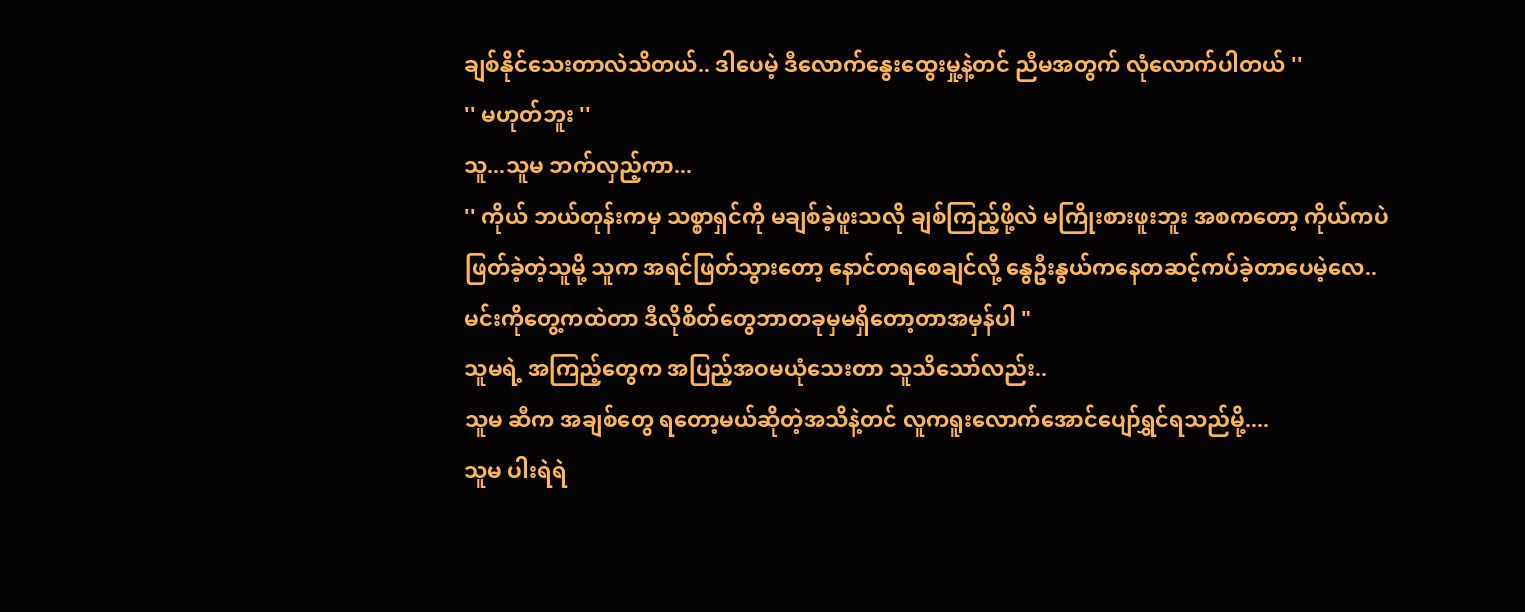ချစ်နိုင်သေးတာလဲသိတယ်.. ဒါပေမဲ့ ဒီလောက်နွေးထွေးမှု့နဲ့တင် ညီမအတွက် လုံလောက်ပါတယ် ''
'' မဟုတ်ဘူး ''
သူ...သူမ ဘက်လှည့်ကာ...
'' ကိုယ် ဘယ်တုန်းကမှ သစ္စာရှင်ကို မချစ်ခဲ့ဖူးသလို ချစ်ကြည့်ဖို့လဲ မကြိုးစားဖူးဘူး အစကတော့ ကိုယ်ကပဲ ဖြတ်ခဲ့တဲ့သူမို့ သူက အရင်ဖြတ်သွားတော့ နောင်တရစေချင်လို့ နွေဦးနွယ်ကနေတဆင့်ကပ်ခဲ့တာပေမဲ့လေ..
မင်းကိုတွေ့ကထဲတာ ဒီလိုစိတ်တွေဘာတခုမှမရှိတော့တာအမှန်ပါ "
သူမရဲ့ အကြည့်တွေက အပြည့်အဝမယုံသေးတာ သူသိသော်လည်း..
သူမ ဆီက အချစ်တွေ ရတော့မယ်ဆိုတဲ့အသိနဲ့တင် လူကရူးလောက်အောင်ပျော်ရွှင်ရသည်မို့....
သူမ ပါးရဲရဲ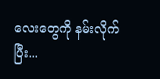လေးတွေကို နမ်းလိုက်ပြီး...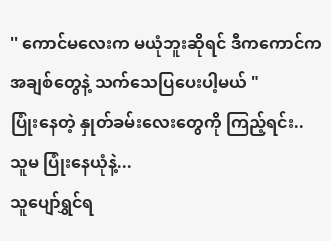'' ကောင်မလေးက မယုံဘူးဆိုရင် ဒီကကောင်က အချစ်တွေနဲ့ သက်သေပြပေးပါ့မယ် "
ပြုံးနေတဲ့ နှုတ်ခမ်းလေးတွေကို ကြည့်ရင်း..
သူမ ပြုံးနေယုံနဲ့...
သူပျော်ရွှင်ရ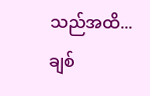သည်အထိ...
ချစ်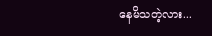နေမိသတဲ့လား...